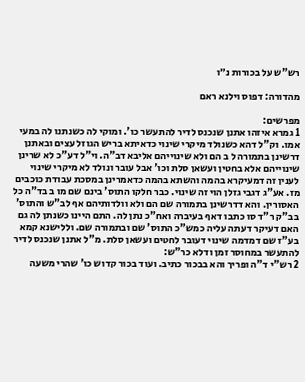רש"ש על בכורות נ״ו

מהדורה: דפוס וילנא ראם

מפרשים:
1 גמרא איזהו אתנן שנכנס לדיר להתעשר כו'. ומוקי לה כשנתנו לה במעי אמו. וק"ל דהא כשנולד מיקרי שינוי כדאיתא בריש הגוזל עצים ובאתנן דרשינן בתמורה ל ב הם ולא שינוייהם אליבא דב"ה. וי"ל דע"כ לא שרינן שינוייהם אלא בחטין ועשאן סלת וכו' אבל עובר ונולד לא מיקרי שינוי לענין זה דמעיקרא בהמה והשתא בהמה כדאמרינן במסכת עבודת כוכבים מז. אע"ג דגבי גזלן הוי זה שינוי. כבר חלקו התוס' בינם שם מו ב בד"ה כל האסורין. והא דדרשינן בתמורה שם הם ולא וולדותיהם אף לב"ש והתוס' בב"ק ר"ד סו כתבו דאף בעיברה ואח"כ נתן לה. התם היינו כשנתן לה גם האם דעיקר דעתה עליה כמש"כ התוס' שם ובתמורה שם. וללישנא קמא בע"ז שם דמדמה שינוי דעובר לחטים ועשאן סלת. מ"ל אתנן שנכנס לדיר להתעשר במחוסר זמן ודלא כר"ש:
2 רש"י ד"ה ופריך והא בבכור כתיב. ועוד בכור קדוש כו' שהרי משעה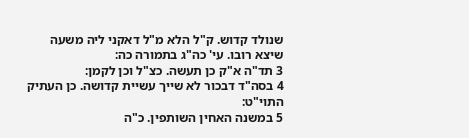שנולד קדוש. ק"ל הלא מ"ל דאקני ליה משעה שיצא רובו. עי' כה"ג בתמורה כה:
3 תד"ה א"ק כן תעשה. כצ"ל וכן לקמן:
4 בסה"ד דבכור לא שייך עשיית קדושה. כן העתיק התוי"ט:
5 במשנה האחין השותפין. כ"ה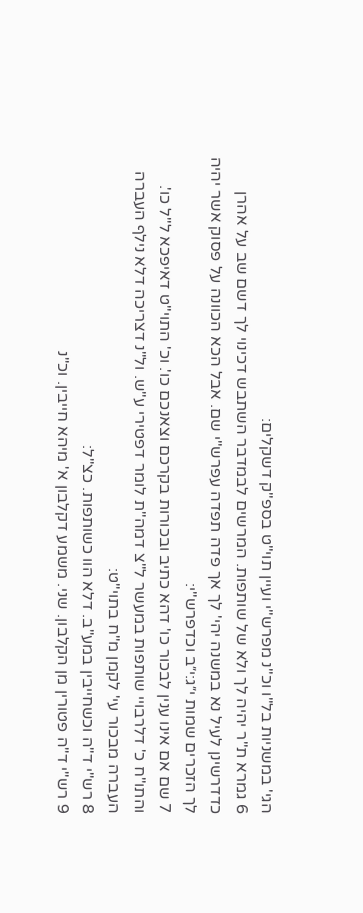הגי' במשניות בל"ו וכ"נ מפרש"י ועיין תוי"ט בספ"ק דשקלים:
6 גמרא ת"ר יהיה לך ולא של שותפות. המרשים לבמדבר השתבש דכינוי לך דשם שב על אהרן כדדרשינן לעיל נא במשנה יהי' לך אך פדה תפדה עפרש"י שם. אבל הכא הכוונה על פסוק אשר יהיה לך הזכרים שמות י״ג:י״ב וכדפרש"י:
7 שם אם אינו ענין לבכור כו' דהא כתיב ובכורות בקרכם וצאנכם כו'. וכ' התוי"ט דאיפכא ל"ל כו'. והתו"ח כ' דלרבויי שותפות במעשר ל"צ דמה"ת לומר דפטירי ע"ש. ול"נ דצריכה דלא נילף העברה העברה מבכור עי' לקמן מ"ח בתוי"ט:
8 רש"י ד"ה וכשחייבין במע"ב. דלא הוו כשותפות. כצ"ל:
9 רש"י ד"ה פטורין מן הקלבון. שני. משמע דקלבון א' מיהא חייבין. וכ"נ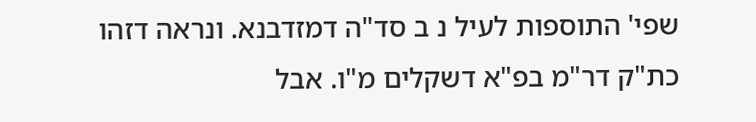שפי' התוספות לעיל נ ב סד"ה דמזדבנא. ונראה דזהו כת"ק דר"מ בפ"א דשקלים מ"ו. אבל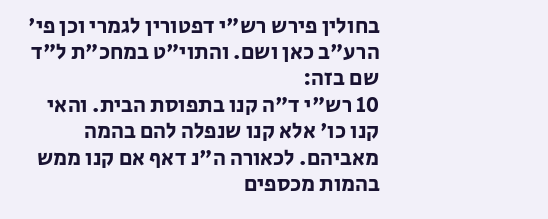בחולין פירש רש"י דפטורין לגמרי וכן פי' הרע"ב כאן ושם. והתוי"ט במחכ"ת ל"ד שם בזה:
10 רש"י ד"ה קנו בתפוסת הבית. והאי קנו כו' אלא קנו שנפלה להם בהמה מאביהם. לכאורה ה"נ דאף אם קנו ממש בהמות מכספים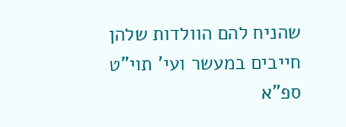שהניח להם הוולדות שלהן חייבים במעשר ועי' תוי"ט ספ"א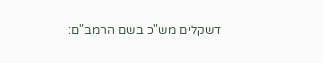דשקלים מש"כ בשם הרמב"ם: